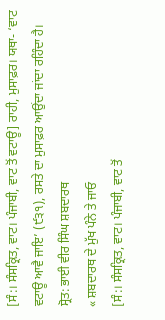[ਸੰ:। ਸੰਸਕ੍ਰਿਤ, ਵਾਟ। ਪੰਜਾਬੀ, ਵਾਟ ਤੋਂ ਵਟਾਊ] ਰਾਹੀ, ਮੁਸਾਫ਼ਰ। ਯਥਾ- ‘ਵਾਟ ਵਟਾਊ ਆਵੈ ਜਾਇ’ (੯੩੧), ਰਸਤੇ ਦਾ ਮੁਸਾਫ਼ਰ ਆਉਂਦਾ ਜਾਂਦਾ ਰਹਿੰਦਾ ਹੈ।
ਸ੍ਰੋਤ: ਭਾਈ ਵੀਰ ਸਿੰਘ ਸ਼ਬਦਾਰਥ
« ਸ਼ਬਦਾਰਥ ਦੇ ਮੁੱਖ ਪੰਨੇ ਤੇ ਜਾਓ
[ਸੰ:। ਸੰਸਕ੍ਰਿਤ, ਵਾਟ। ਪੰਜਾਬੀ, ਵਾਟ ਤੋਂ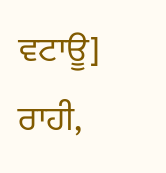ਵਟਾਊ] ਰਾਹੀ,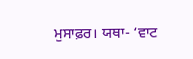ਮੁਸਾਫ਼ਰ। ਯਥਾ- ‘ਵਾਟ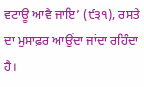ਵਟਾਊ ਆਵੈ ਜਾਇ’ (੯੩੧), ਰਸਤੇ ਦਾ ਮੁਸਾਫ਼ਰ ਆਉਂਦਾ ਜਾਂਦਾ ਰਹਿੰਦਾ ਹੈ।